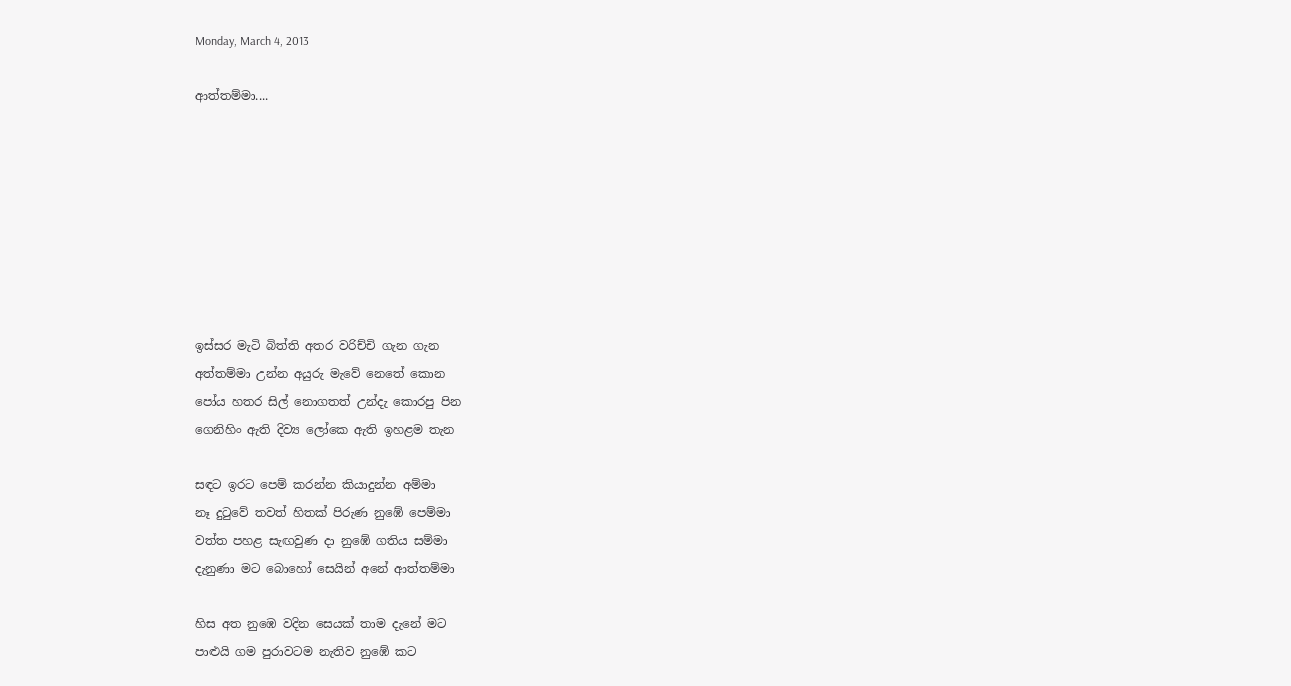Monday, March 4, 2013

ආත්තම්මා....








ඉස්සර මැටි බිත්ති අතර වරිච්චි ගැන ගැන
අත්තම්මා උන්න අයුරු මැවේ නෙතේ කොන
පෝය හතර සිල් නොගතත් උන්දැ කොරපු පින
ගෙනිහිං ඇති දිව්‍ය ලෝකෙ ඇති ඉහළම තැන

සඳට ඉරට පෙම් කරන්න කියාදුන්න අම්මා
නෑ දුටුවේ තවත් හිතක් පිරුණ නුඹේ පෙම්මා
වත්ත පහළ සැඟවුණ දා නුඹේ ගතිය සම්මා
දැනුණා මට බොහෝ සෙයින් අනේ ආත්තම්මා

හිස අත නුඹෙ වදින සෙයක් තාම දැනේ මට
පාළුයි ගම පුරාවටම නැතිව නුඹේ කට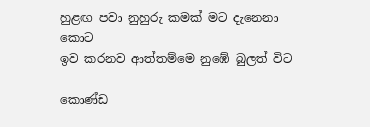හුළඟ පවා නුහුරු කමක් මට දැනෙනා කොට
ඉව කරනව ආත්තම්මෙ නුඹේ බුලත් විට

කොණ්ඩ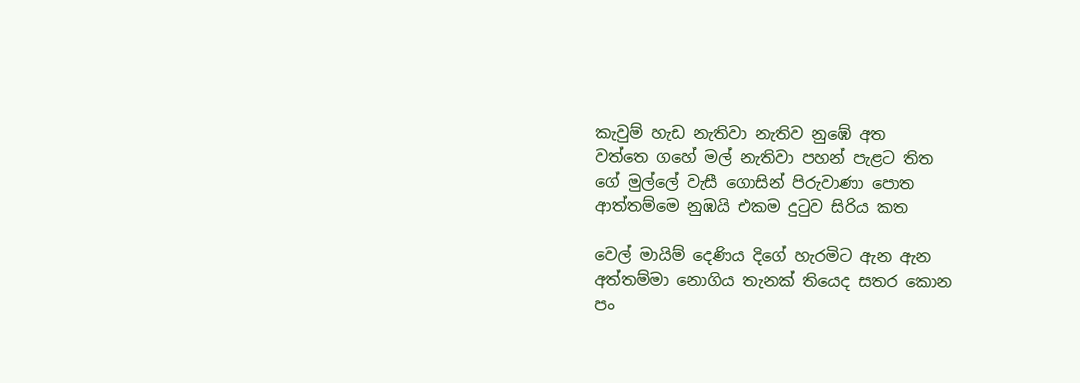කැවුම් හැඩ නැතිවා නැතිව නුඹේ අත
වත්තෙ ගහේ මල් නැතිවා පහන් පැළට තිත
ගේ මුල්ලේ වැසී ගොසින් පිරුවාණා පොත
ආත්තම්මෙ නුඹයි එකම දුටුව සිරිය කත

වෙල් මායිම් දෙණිය දිගේ හැරමිට ඇන ඇන
අත්තම්මා නොගිය තැනක් තියෙද සතර කොන
පං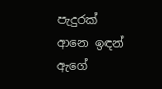පැදුරක් ආනෙ ඉඳන් ඇගේ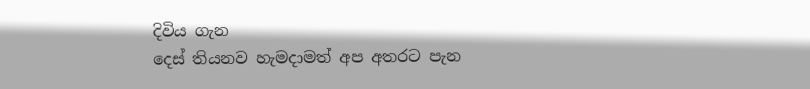දිවිය ගැන
දෙස් තියනව හැමදාමත් අප අතරට පැන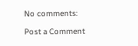No comments:

Post a Comment